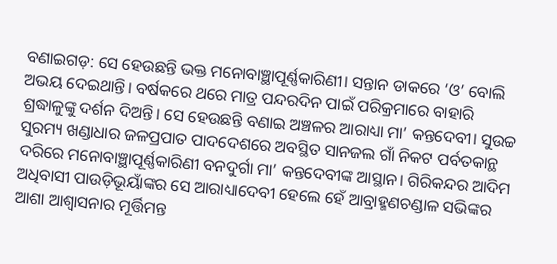ବଣାଇଗଡ଼: ସେ ହେଉଛନ୍ତି ଭକ୍ତ ମନୋବାଞ୍ଛାପୂର୍ଣ୍ଣକାରିଣୀ। ସନ୍ତାନ ଡାକରେ ‘ଓ’ ବୋଲି ଅଭୟ ଦେଇଥାନ୍ତି। ବର୍ଷକରେ ଥରେ ମାତ୍ର ପନ୍ଦରଦିନ ପାଇଁ ପରିକ୍ରମାରେ ବାହାରି ଶ୍ରଦ୍ଧାଳୁଙ୍କୁ ଦର୍ଶନ ଦିଅନ୍ତି। ସେ ହେଉଛନ୍ତି ବଣାଇ ଅଞ୍ଚଳର ଆରାଧ୍ୟା ମା’ କନ୍ତଦେବୀ। ସୁଉଚ୍ଚ ସୁରମ୍ୟ ଖଣ୍ଡାଧାର ଜଳପ୍ରପାତ ପାଦଦେଶରେ ଅବସ୍ଥିତ ସାନଜଲ ଗାଁ ନିକଟ ପର୍ବତକାନ୍ଥ ଦରିରେ ମନୋବାଞ୍ଛାପୂର୍ଣ୍ଣକାରିଣୀ ବନଦୁର୍ଗା ମା’ କନ୍ତଦେବୀଙ୍କ ଆସ୍ଥାନ। ଗିରିକନ୍ଦର ଆଦିମ ଅଧିବାସୀ ପାଉଡ଼ିଭୂୟାଁଙ୍କର ସେ ଆରାଧ୍ୟାଦେବୀ ହେଲେ ହେଁ ଆବ୍ରାହ୍ମଣଚଣ୍ଡାଳ ସଭିଙ୍କର ଆଶା ଆଶ୍ୱାସନାର ମୂର୍ତ୍ତିମନ୍ତ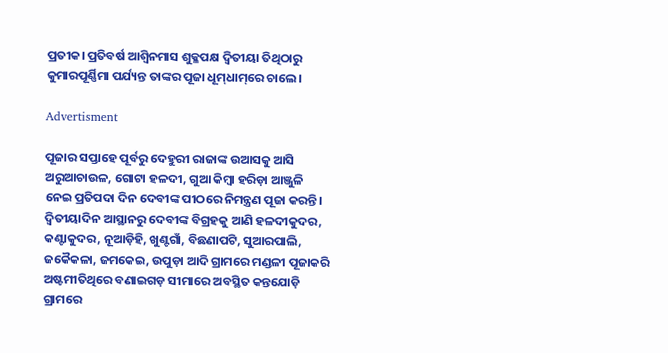ପ୍ରତୀକ। ପ୍ରତିବର୍ଷ ଆଶ୍ବିନମାସ ଶୁକ୍ଳପକ୍ଷ ଦ୍ୱିତୀୟା ତିଥିଠାରୁ କୁମାରପୂର୍ଣ୍ଣିମା ପର୍ଯ୍ୟନ୍ତ ତାଙ୍କର ପୂଜା ଧୂମ୍‌ଧାମ୍‌ରେ ଚାଲେ।

Advertisment

ପୂଜାର ସପ୍ତାହେ ପୂର୍ବରୁ ଦେହୁରୀ ରାଜାଙ୍କ ଉଆସକୁ ଆସି ଅରୁଆଚାଉଳ, ଗୋଟା ହଳଦୀ, ଗୁଆ କିମ୍ବା ହରିଡ଼ା ଆଞ୍ଜୁଳି ନେଇ ପ୍ରତିପଦା ଦିନ ଦେବୀଙ୍କ ପୀଠରେ ନିମନ୍ତ୍ରଣ ପୂଜା କରନ୍ତି। ଦ୍ୱିତୀୟାଦିନ ଆସ୍ଥାନରୁ ଦେବୀଙ୍କ ବିଗ୍ରହକୁ ଆଣି ହଳଦୀକୁଦର, କଣ୍ଟାକୁଦର, ନୂଆଡ଼ିହି, ଖୁଣ୍ଟଗାଁ, ବିଛଣାପଟି, ସୁଆରପାଲି, ଜକୈକଳା, ଜମକେଇ, ଉପୁଡ଼ା ଆଦି ଗ୍ରାମରେ ମଣ୍ଡଳୀ ପୂଜାକରି ଅଷ୍ଟମୀତିଥିରେ ବଣାଇଗଡ଼ ସୀମାରେ ଅବସ୍ଥିତ କନ୍ତଯୋଡ଼ି ଗ୍ରାମରେ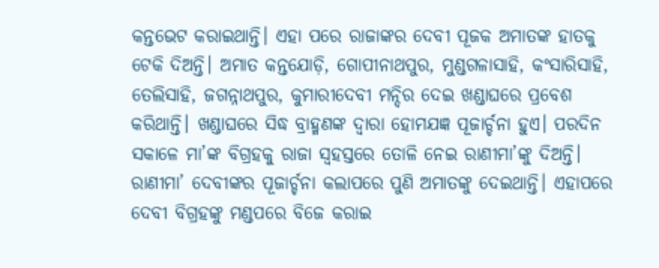କନ୍ତଭେଟ କରାଇଥାନ୍ତି। ଏହା ପରେ ରାଜାଙ୍କର ଦେବୀ ପୂଜକ ଅମାତଙ୍କ ହାତକୁ ଟେକି ଦିଅନ୍ତି। ଅମାତ କନ୍ତଯୋଡ଼ି, ଗୋପୀନାଥପୁର, ମୁଣ୍ଡଗଳାସାହି, କଂସାରିସାହି, ତେଲିସାହି, ଜଗନ୍ନାଥପୁର, କୁମାରୀଦେବୀ ମନ୍ଦିର ଦେଇ ଖଣ୍ଡାଘରେ ପ୍ରବେଶ କରିଥାନ୍ତି। ଖଣ୍ଡାଘରେ ସିଦ୍ଧ ବ୍ରାହ୍ମଣଙ୍କ ଦ୍ୱାରା ହୋମଯଜ୍ଞ ପୂଜାର୍ଚ୍ଚନା ହୁଏ। ପରଦିନ ସକାଳେ ମା’ଙ୍କ ବିଗ୍ରହକୁ ରାଜା ସ୍ୱହସ୍ତରେ ତୋଳି ନେଇ ରାଣୀମା’ଙ୍କୁ ଦିଅନ୍ତି। ରାଣୀମା’ ଦେବୀଙ୍କର ପୂଜାର୍ଚ୍ଚନା କଲାପରେ ପୁଣି ଅମାତଙ୍କୁ ଦେଇଥାନ୍ତି। ଏହାପରେ ଦେବୀ ବିଗ୍ରହଙ୍କୁ ମଣ୍ଡପରେ ବିଜେ କରାଇ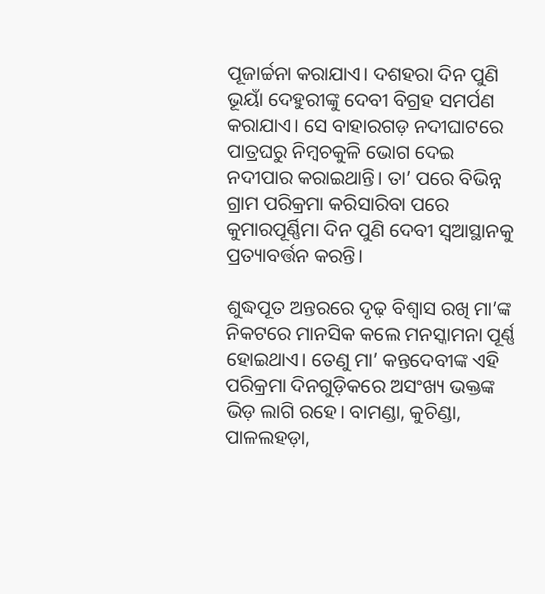ପୂଜାର୍ଚ୍ଚନା କରାଯାଏ। ଦଶହରା ଦିନ ପୁଣି ଭୂୟାଁ ଦେହୁରୀଙ୍କୁ ଦେବୀ ବିଗ୍ରହ ସମର୍ପଣ କରାଯାଏ। ସେ ବାହାରଗଡ଼ ନଦୀଘାଟରେ ପାତ୍ରଘରୁ ନିମ୍ବଚକୁଳି ଭୋଗ ଦେଇ ନଦୀପାର କରାଇଥାନ୍ତି। ତା’ ପରେ ବିଭିନ୍ନ ଗ୍ରାମ ପରିକ୍ରମା କରିସାରିବା ପରେ କୁମାରପୂର୍ଣ୍ଣିମା ଦିନ ପୁଣି ଦେବୀ ସ୍ବଆସ୍ଥାନକୁ ପ୍ରତ୍ୟାବର୍ତ୍ତନ କରନ୍ତି।

ଶୁଦ୍ଧପୂତ ଅନ୍ତରରେ ଦୃଢ଼ ବିଶ୍ବାସ ରଖି ମ‌ା’ଙ୍କ ନିକଟରେ ମାନସିକ କଲେ ମନସ୍କାମନା ପୂର୍ଣ୍ଣ ହୋଇଥାଏ। ତେଣୁ ମା’ କନ୍ତଦେବୀଙ୍କ ଏହି ପରିକ୍ରମା ଦିନଗୁଡ଼ିକରେ ଅସଂଖ୍ୟ ଭକ୍ତଙ୍କ ଭିଡ଼ ଲାଗି ରହେ। ବାମଣ୍ଡା, କୁଚିଣ୍ଡା, ପାଳଲହଡ଼ା,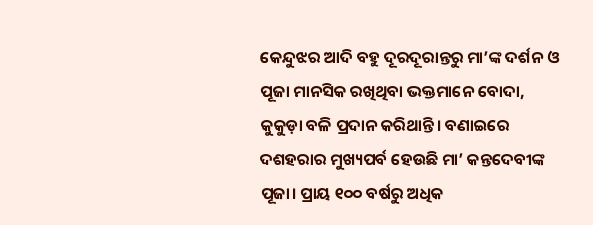କେନ୍ଦୁଝର ଆଦି ବହୁ ଦୂରଦୂରାନ୍ତରୁ ମା’ଙ୍କ ଦର୍ଶନ ଓ ପୂଜା ମାନସିକ ରଖିଥିବା ଭକ୍ତମାନେ ବୋଦା, କୁକୁଡ଼ା ବଳି ପ୍ରଦାନ କରିଥାନ୍ତି। ବଣାଇରେ ଦଶହରାର ମୁଖ୍ୟପର୍ବ ହେଉଛି ମା’ କନ୍ତଦେବୀଙ୍କ ପୂଜା। ପ୍ରାୟ ୧୦୦ ବର୍ଷରୁ ଅଧିକ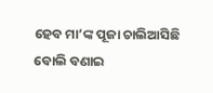ହେବ ମା’ଙ୍କ ପୂଜା ଚାଲିଆସିଛି ବୋଲି ବଣାଇ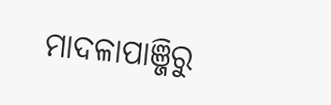ମାଦଳାପାଞ୍ଜିରୁ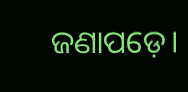ଜଣାପଡ଼େ।